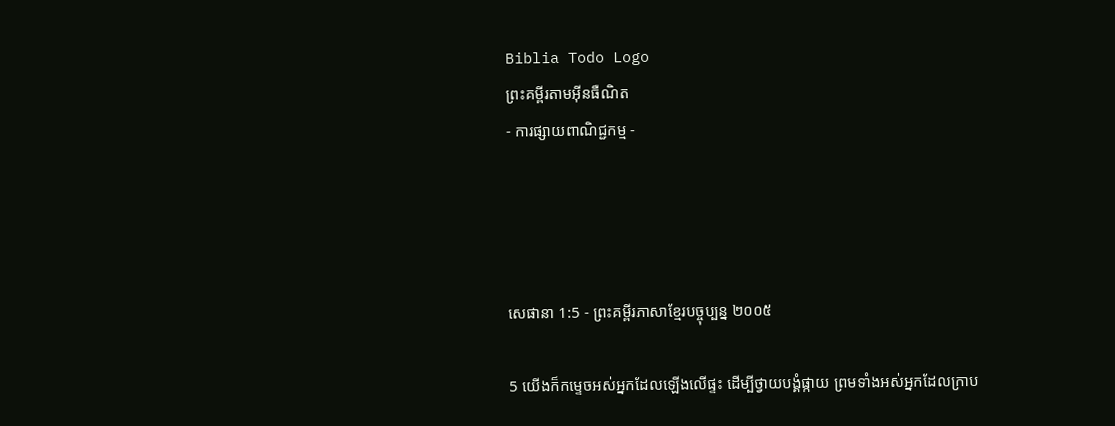Biblia Todo Logo
ព្រះគម្ពីរតាមអ៊ីនធឺណិត
- ការផ្សាយពាណិជ្ជកម្ម -




សេផានា 1:5 - ព្រះគម្ពីរភាសាខ្មែរបច្ចុប្បន្ន ២០០៥

5 យើងក៏កម្ទេចអស់អ្នកដែលឡើងលើផ្ទះ ដើម្បីថ្វាយ‌បង្គំផ្កាយ ព្រមទាំងអស់អ្នកដែលក្រាប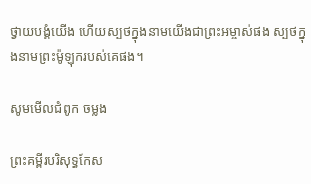ថ្វាយ‌បង្គំយើង ហើយស្បថក្នុងនាមយើងជាព្រះ‌អម្ចាស់ផង ស្បថក្នុងនាមព្រះម៉ូឡុករបស់គេផង។

សូមមើលជំពូក ចម្លង

ព្រះគម្ពីរបរិសុទ្ធកែស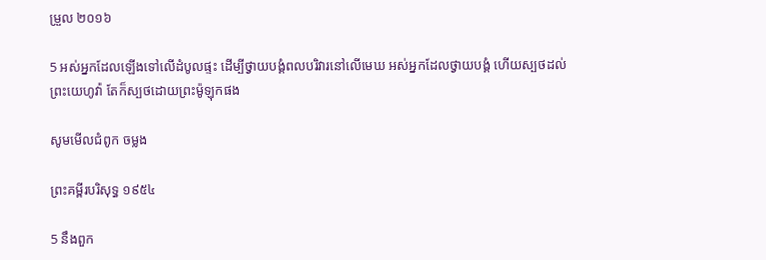ម្រួល ២០១៦

5 អស់អ្នកដែលឡើងទៅលើដំបូលផ្ទះ ដើម្បីថ្វាយ‌បង្គំពល‌បរិវារនៅលើមេឃ អស់អ្នកដែលថ្វាយ‌បង្គំ ហើយស្បថដល់ព្រះ‌យេហូវ៉ា តែក៏ស្បថដោយព្រះ‌ម៉ូឡុកផង

សូមមើលជំពូក ចម្លង

ព្រះគម្ពីរបរិសុទ្ធ ១៩៥៤

5 នឹងពួក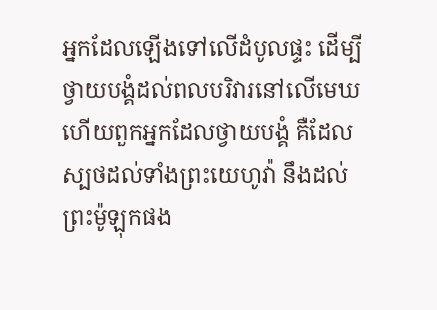អ្នកដែលឡើងទៅលើដំបូលផ្ទះ ដើម្បីថ្វាយ‌បង្គំដល់ពល‌បរិវារនៅលើមេឃ ហើយពួកអ្នកដែលថ្វាយ‌បង្គំ គឺដែលស្បថដល់ទាំងព្រះ‌យេហូវ៉ា នឹងដល់ព្រះ‌ម៉ូឡុកផង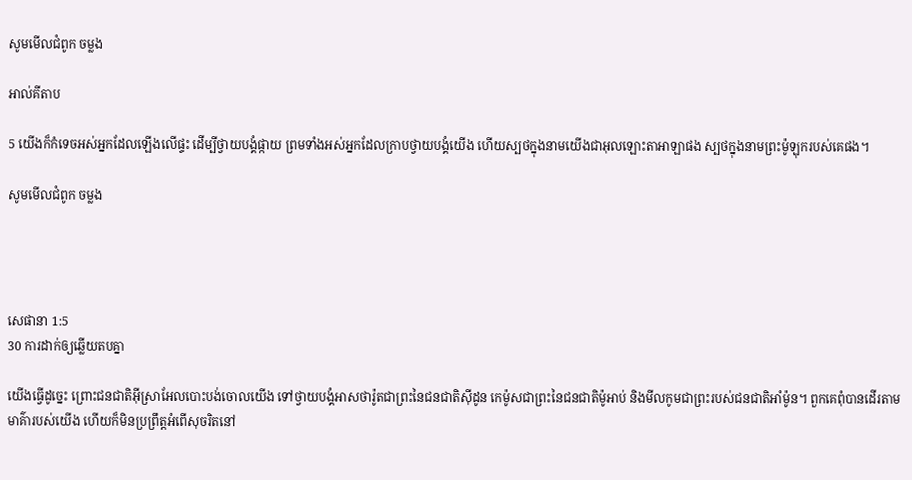សូមមើលជំពូក ចម្លង

អាល់គីតាប

5 យើងក៏កំទេចអស់អ្នកដែលឡើងលើផ្ទះ ដើម្បីថ្វាយ‌បង្គំផ្កាយ ព្រមទាំងអស់អ្នកដែលក្រាបថ្វាយ‌បង្គំយើង ហើយស្បថក្នុងនាមយើងជាអុលឡោះ‌តាអាឡាផង ស្បថក្នុងនាមព្រះម៉ូឡុករបស់គេផង។

សូមមើលជំពូក ចម្លង




សេផានា 1:5
30 ការដាក់ឲ្យឆ្លើយតបគ្នា

យើងធ្វើដូច្នេះ ព្រោះជន‌ជាតិអ៊ីស្រា‌អែលបោះ‌បង់ចោលយើង ទៅថ្វាយ‌បង្គំអាសថា‌រ៉ូតជាព្រះនៃជន‌ជាតិស៊ីដូន កេម៉ូសជាព្រះនៃជន‌ជាតិម៉ូអាប់ និងមីលកូមជាព្រះរបស់ជន‌ជាតិអាំម៉ូន។ ពួកគេពុំបានដើរតាមមាគ៌ារបស់យើង ហើយក៏មិនប្រព្រឹត្តអំពើសុចរិតនៅ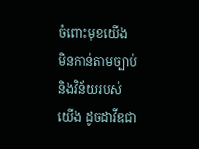ចំពោះមុខយើង មិនកាន់តាមច្បាប់ និងវិន័យរបស់យើង ដូចដាវីឌជា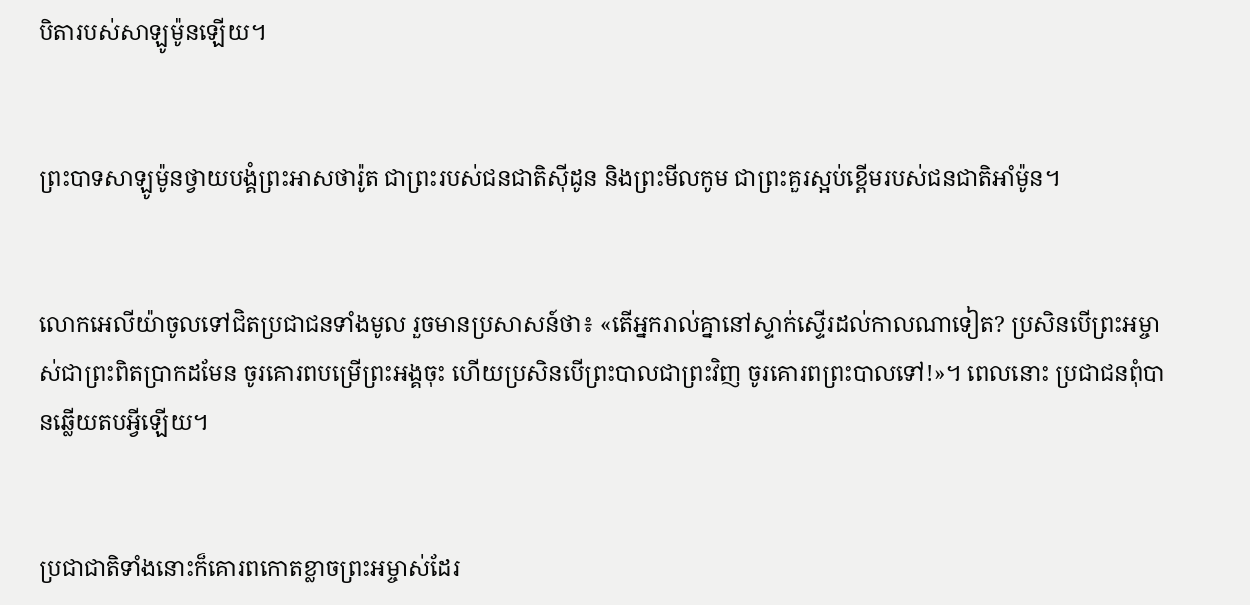បិតារបស់សាឡូម៉ូនឡើយ។


ព្រះ‌បាទសាឡូម៉ូនថ្វាយ‌បង្គំព្រះអាសថា‌រ៉ូត ជាព្រះរបស់ជន‌ជាតិស៊ីដូន និងព្រះមីលកូម ជាព្រះគួរស្អប់ខ្ពើមរបស់ជន‌ជាតិអាំម៉ូន។


លោកអេលីយ៉ាចូលទៅជិតប្រជា‌ជនទាំងមូល រួចមានប្រសាសន៍ថា៖ «តើអ្នករាល់គ្នានៅស្ទាក់ស្ទើរដល់កាលណាទៀត? ប្រសិនបើព្រះ‌អម្ចាស់ជាព្រះពិតប្រាកដមែន ចូរគោរពបម្រើព្រះអង្គចុះ ហើយប្រសិនបើព្រះបាលជាព្រះវិញ ចូរគោរពព្រះបាលទៅ!»។ ពេលនោះ ប្រជា‌ជនពុំបានឆ្លើយតបអ្វីឡើយ។


ប្រជា‌ជាតិទាំងនោះក៏គោរពកោតខ្លាចព្រះ‌អម្ចាស់ដែរ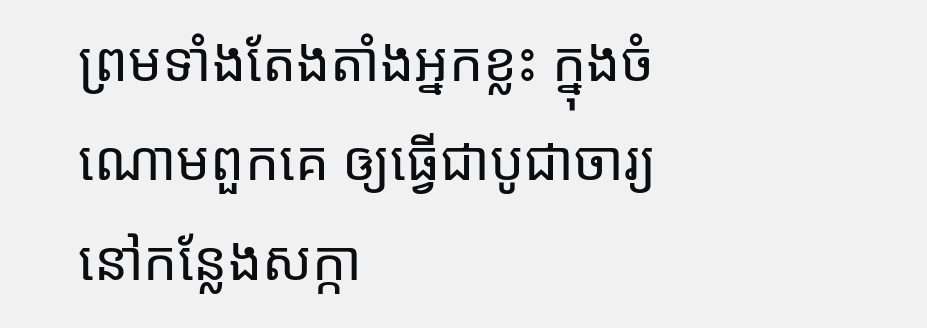ព្រមទាំងតែង‌តាំងអ្នកខ្លះ ក្នុងចំណោមពួកគេ ឲ្យធ្វើជាបូជា‌ចារ្យនៅកន្លែងសក្កា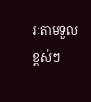រៈតាមទួលខ្ពស់ៗ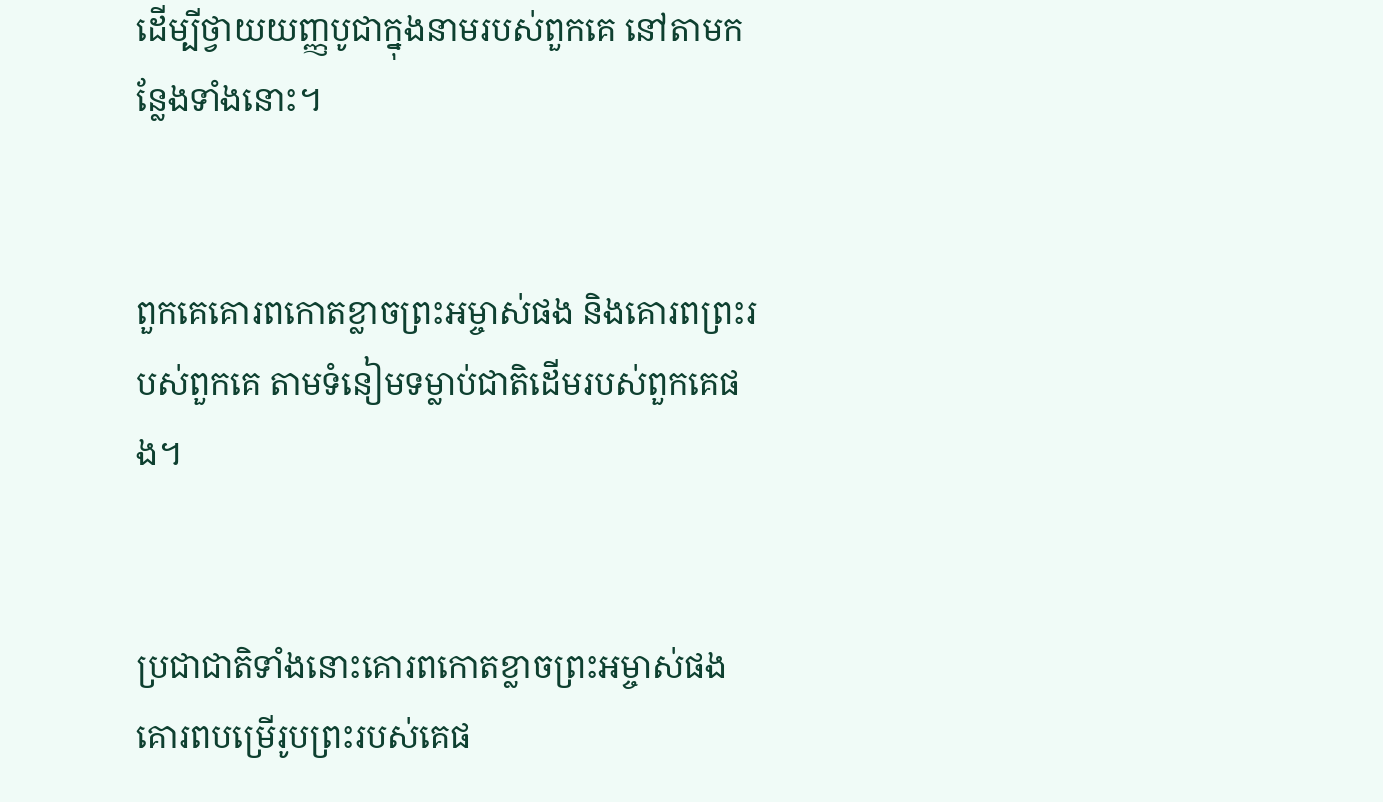ដើម្បីថ្វាយយញ្ញ‌បូជាក្នុងនាមរបស់ពួកគេ នៅតាមកន្លែងទាំងនោះ។


ពួកគេគោរពកោតខ្លាចព្រះ‌អម្ចាស់ផង និងគោរពព្រះរបស់ពួកគេ តាមទំនៀម‌ទម្លាប់ជាតិដើមរបស់ពួកគេផង។


ប្រជា‌ជាតិទាំងនោះគោរពកោតខ្លាចព្រះ‌អម្ចាស់ផង គោរពបម្រើរូបព្រះរបស់គេផ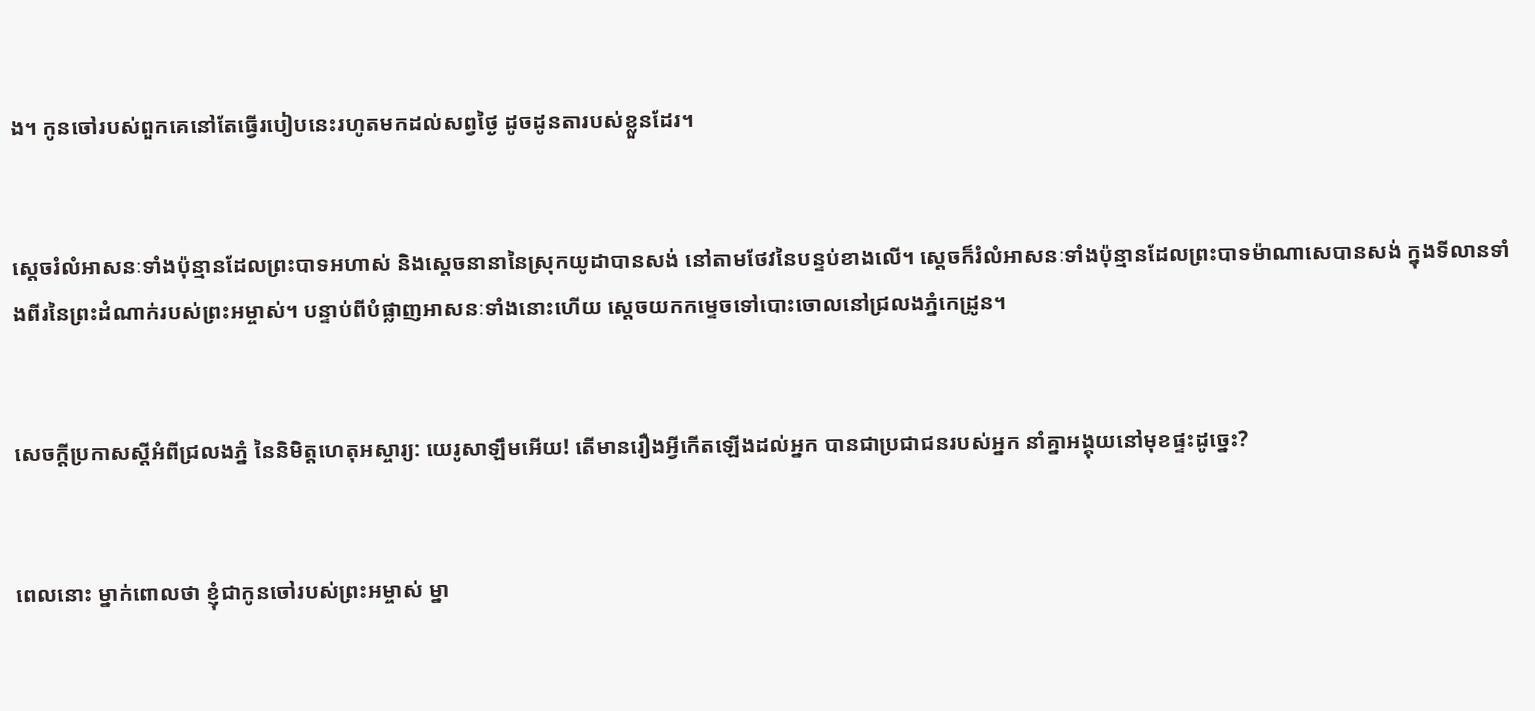ង។ កូនចៅរបស់ពួកគេនៅតែធ្វើរបៀបនេះរហូតមកដល់សព្វថ្ងៃ ដូចដូនតារបស់ខ្លួនដែរ។


ស្ដេចរំលំអាសនៈទាំងប៉ុន្មានដែលព្រះ‌បាទអហាស់ និងស្ដេចនានានៃស្រុកយូដាបានសង់ នៅតាមថែវនៃបន្ទប់ខាងលើ។ ស្ដេចក៏រំលំអាសនៈទាំងប៉ុន្មានដែលព្រះ‌បាទម៉ាណា‌សេបានសង់ ក្នុងទី‌លានទាំងពីរនៃព្រះ‌ដំណាក់របស់ព្រះ‌អម្ចាស់។ បន្ទាប់ពីបំផ្លាញអាសនៈទាំងនោះហើយ ស្ដេចយកកម្ទេចទៅបោះចោលនៅជ្រលងភ្នំកេដ្រូន។


សេចក្ដីប្រកាសស្ដីអំពីជ្រលងភ្នំ នៃនិមិត្តហេតុអស្ចារ្យ: យេរូ‌សាឡឹមអើយ! តើមានរឿងអ្វីកើតឡើងដល់អ្នក បានជាប្រជា‌ជនរបស់អ្នក នាំគ្នាអង្គុយនៅមុខផ្ទះដូច្នេះ?


ពេលនោះ ម្នាក់ពោលថា ខ្ញុំជាកូនចៅរបស់ព្រះ‌អម្ចាស់ ម្នា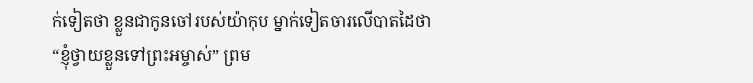ក់ទៀតថា ខ្លួនជាកូនចៅរបស់យ៉ាកុប ម្នាក់ទៀតចារលើបាតដៃថា “ខ្ញុំថ្វាយខ្លួនទៅព្រះ‌អម្ចាស់” ព្រម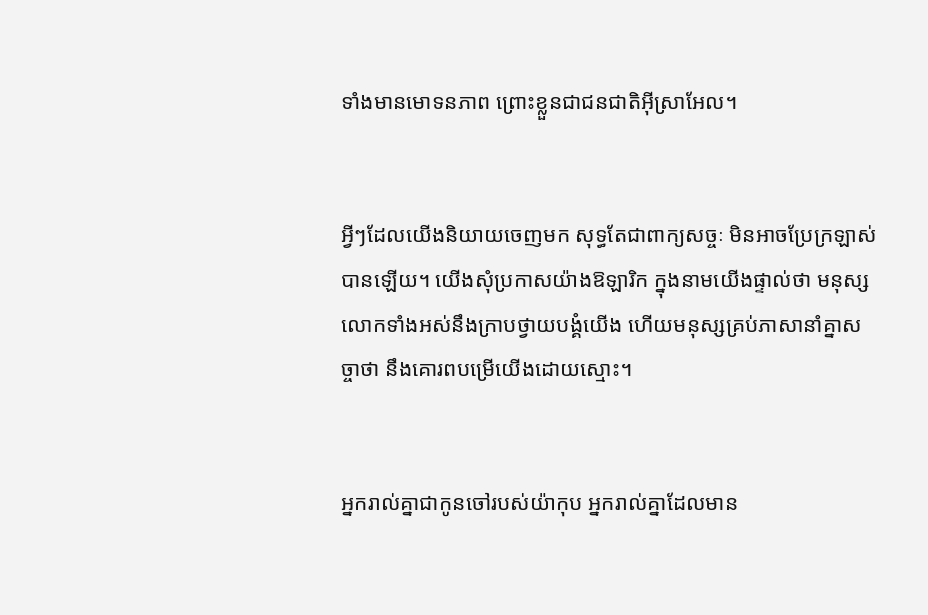ទាំងមានមោទន‌ភាព ព្រោះខ្លួនជាជន‌ជាតិអ៊ីស្រា‌អែល។


អ្វីៗដែលយើងនិយាយចេញមក សុទ្ធតែជាពាក្យសច្ចៈ មិនអាចប្រែក្រឡាស់បានឡើយ។ យើងសុំប្រកាសយ៉ាងឱឡា‌រិក ក្នុងនាមយើងផ្ទាល់ថា មនុស្សលោកទាំងអស់នឹងក្រាបថ្វាយ‌បង្គំយើង ហើយមនុស្សគ្រប់ភាសានាំគ្នាសច្ចាថា នឹងគោរពបម្រើយើងដោយស្មោះ។


អ្នករាល់គ្នាជាកូនចៅរបស់យ៉ាកុប អ្នករាល់គ្នាដែលមាន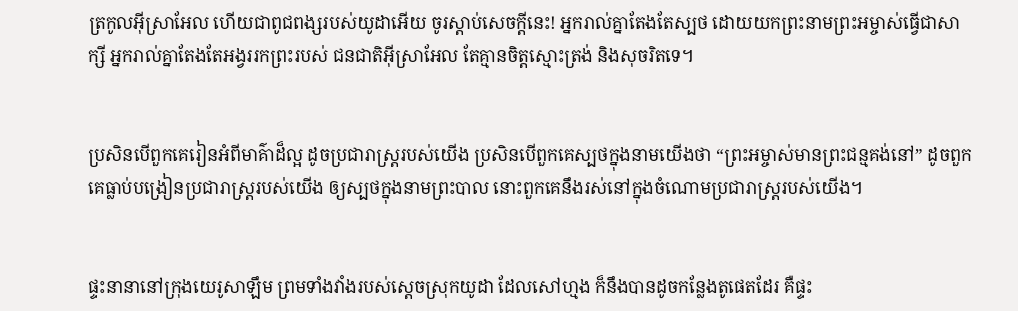ត្រកូលអ៊ីស្រា‌អែល ហើយជាពូជ‌ពង្សរបស់យូដាអើយ ចូរស្ដាប់សេចក្ដីនេះ! អ្នករាល់គ្នាតែងតែស្បថ ដោយយកព្រះ‌នាមព្រះ‌អម្ចាស់ធ្វើជាសាក្សី អ្នករាល់គ្នាតែងតែអង្វររកព្រះរបស់ ជន‌ជាតិអ៊ីស្រា‌អែល តែគ្មានចិត្តស្មោះត្រង់ និងសុចរិតទេ។


ប្រសិនបើពួកគេរៀនអំពីមាគ៌ាដ៏ល្អ ដូចប្រជា‌រាស្ត្ររបស់យើង ប្រសិនបើពួកគេស្បថក្នុងនាមយើងថា “ព្រះ‌អម្ចាស់មានព្រះ‌ជន្មគង់នៅ” ដូចពួកគេធ្លាប់បង្រៀនប្រជា‌រាស្ត្ររបស់យើង ឲ្យស្បថក្នុងនាមព្រះបាល នោះពួកគេនឹងរស់នៅក្នុងចំណោមប្រជា‌រាស្ត្ររបស់យើង។


ផ្ទះនានានៅក្រុងយេរូ‌សាឡឹម ព្រមទាំងវាំងរបស់ស្ដេចស្រុកយូដា ដែលសៅ‌ហ្មង ក៏នឹងបានដូចកន្លែងតូផេតដែរ គឺផ្ទះ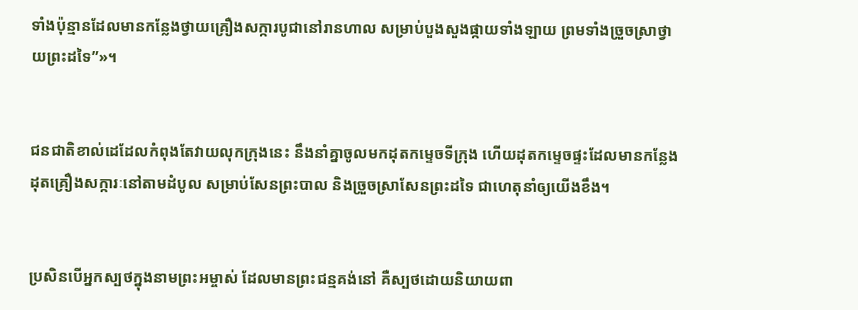ទាំងប៉ុន្មានដែលមានកន្លែងថ្វាយគ្រឿងសក្ការ‌បូជានៅរានហាល សម្រាប់បួង‌សួងផ្កាយទាំង‌ឡាយ ព្រមទាំងច្រួច‌ស្រាថ្វាយព្រះដទៃ”»។


ជន‌ជាតិខាល់ដេដែលកំពុងតែវាយលុកក្រុងនេះ នឹងនាំគ្នាចូលមកដុតកម្ទេចទីក្រុង ហើយដុតកម្ទេចផ្ទះដែលមានកន្លែងដុតគ្រឿងសក្ការៈនៅតាមដំបូល សម្រាប់សែនព្រះបាល និងច្រួច‌ស្រាសែនព្រះដទៃ ជាហេតុនាំឲ្យយើងខឹង។


ប្រសិនបើអ្នកស្បថក្នុងនាមព្រះ‌អម្ចាស់ ដែលមានព្រះ‌ជន្មគង់នៅ គឺស្បថដោយនិយាយពា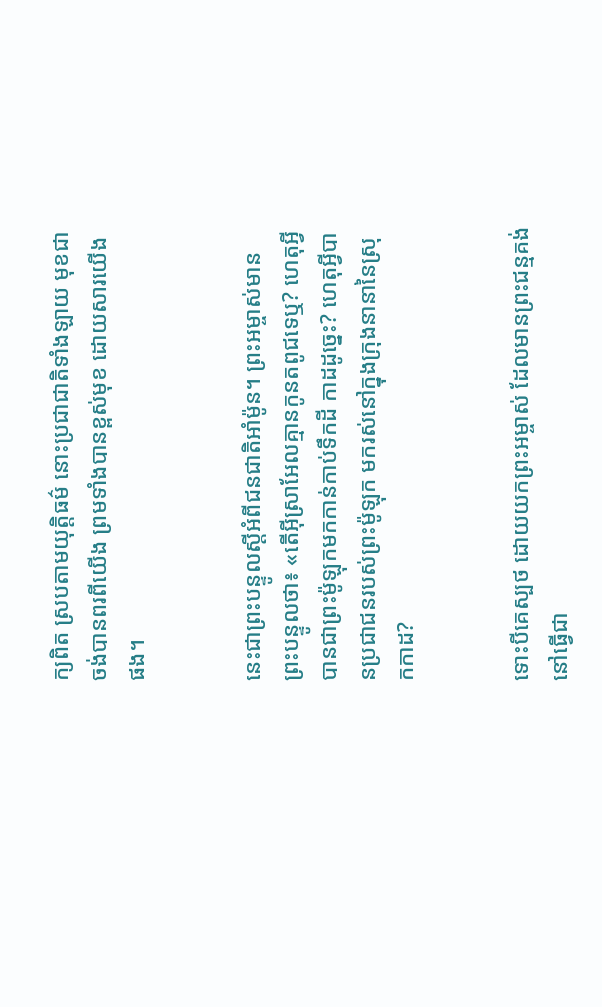ក្យពិត ស្របតាមយុត្តិធម៌ នោះប្រជា‌ជាតិទាំង‌ឡាយ មុខជាចង់បានពរពីយើង ព្រមទាំងបានខ្ពស់មុខ ដោយ‌សារយើងផង។


នេះជាព្រះ‌បន្ទូលស្ដីអំពីជន‌ជាតិអាំម៉ូន។ ព្រះ‌អម្ចាស់មានព្រះ‌បន្ទូលថា៖ «តើអ៊ីស្រា‌អែលគ្មានកូនតពូជទេឬ? ហេតុអ្វីបានជាព្រះម៉ូឡុកមកកាន់កាប់ទឹកដី កាដដូច្នេះ? ហេតុអ្វីបានប្រជា‌ជនរបស់ព្រះម៉ូឡុក មករស់នៅក្នុងក្រុងនានានៃស្រុកកាដ?


ទោះបីគេស្បថ ដោយយកព្រះ‌អម្ចាស់ ដែលមានព្រះ‌ជន្មគង់នៅធ្វើជា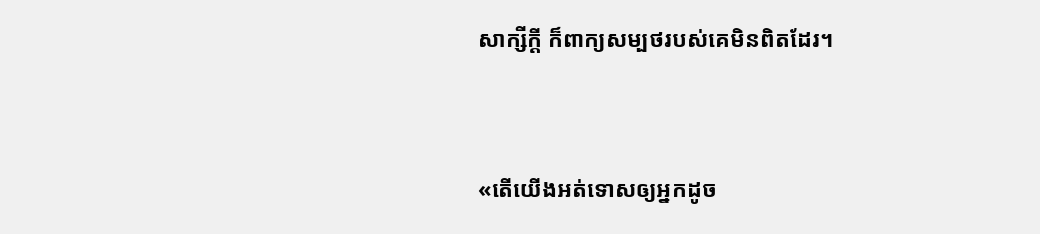សាក្សីក្ដី ក៏ពាក្យសម្បថរបស់គេមិនពិតដែរ។


«តើយើងអត់‌ទោសឲ្យអ្នកដូច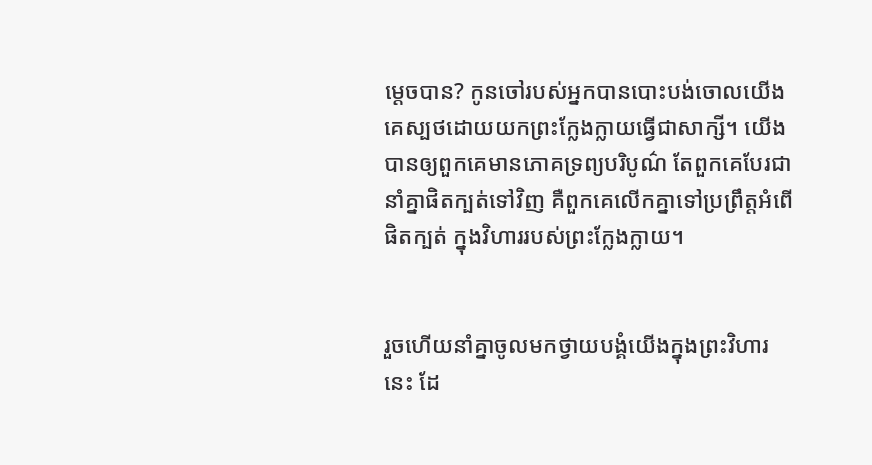ម្ដេចបាន? កូនចៅរបស់អ្នកបានបោះបង់ចោលយើង គេស្បថដោយយកព្រះក្លែង‌ក្លាយធ្វើជាសាក្សី។ យើងបានឲ្យពួកគេមានភោគទ្រព្យបរិបូណ៌ តែពួកគេបែរជានាំគ្នាផិតក្បត់ទៅវិញ គឺពួកគេលើកគ្នាទៅប្រព្រឹត្តអំពើផិតក្បត់ ក្នុងវិហាររបស់ព្រះក្លែង‌ក្លាយ។


រួចហើយនាំគ្នាចូលមកថ្វាយ‌បង្គំយើងក្នុងព្រះ‌វិហារនេះ ដែ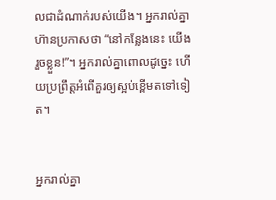លជាដំណាក់របស់យើង។ អ្នករាល់គ្នាហ៊ានប្រកាសថា “នៅកន្លែងនេះ យើងរួចខ្លួន!”។ អ្នករាល់គ្នាពោលដូច្នេះ ហើយប្រព្រឹត្តអំពើគួរឲ្យស្អប់ខ្ពើមតទៅទៀត។


អ្នករាល់គ្នា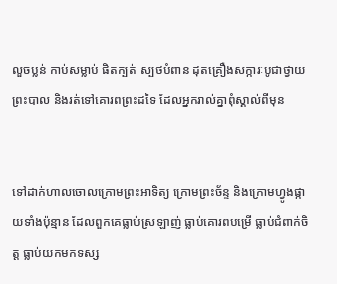លួចប្លន់ កាប់សម្លាប់ ផិតក្បត់ ស្បថបំពាន ដុតគ្រឿងសក្ការៈបូជាថ្វាយព្រះបាល និងរត់ទៅគោរពព្រះដទៃ ដែលអ្នករាល់គ្នាពុំស្គាល់ពីមុន


ទៅដាក់ហាលចោលក្រោមព្រះ‌អាទិត្យ ក្រោមព្រះ‌ច័ន្ទ និងក្រោមហ្វូងផ្កាយទាំងប៉ុន្មាន ដែលពួកគេធ្លាប់ស្រឡាញ់ ធ្លាប់គោរពបម្រើ ធ្លាប់ជំពាក់ចិត្ត ធ្លាប់យកមកទស្ស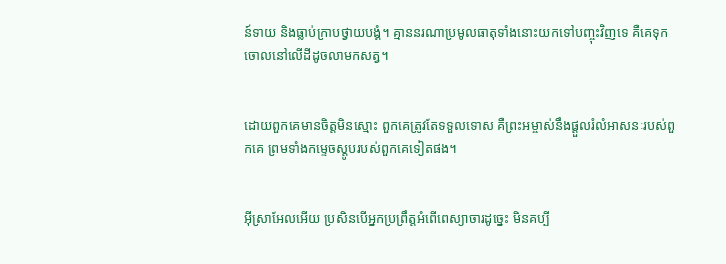ន៍‌ទាយ និងធ្លាប់ក្រាបថ្វាយ‌បង្គំ។ គ្មាននរណាប្រមូលធាតុទាំងនោះយកទៅបញ្ចុះវិញទេ គឺគេទុកចោលនៅលើដីដូចលាមកសត្វ។


ដោយពួកគេមានចិត្តមិនស្មោះ ពួកគេត្រូវតែទទួលទោស គឺព្រះ‌អម្ចាស់នឹងផ្ដួលរំលំអាសនៈរបស់ពួកគេ ព្រមទាំងកម្ទេចស្តូបរបស់ពួកគេទៀតផង។


អ៊ីស្រា‌អែលអើយ ប្រសិនបើអ្នកប្រព្រឹត្តអំពើពេស្យា‌ចារដូច្នេះ មិនគប្បី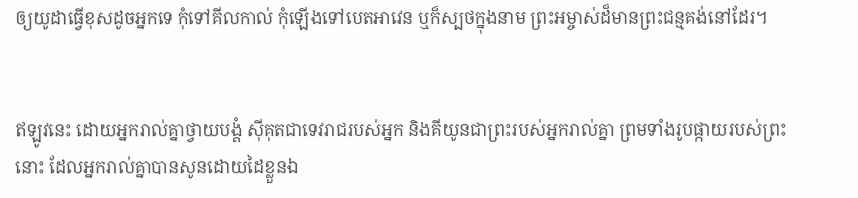ឲ្យយូដាធ្វើខុសដូចអ្នកទេ កុំទៅគីល‌កាល់ កុំឡើងទៅបេតអា‌វេន ឬក៏ស្បថក្នុងនាម ព្រះ‌អម្ចាស់ដ៏មានព្រះ‌ជន្មគង់នៅដែរ។


ឥឡូវនេះ ដោយអ្នករាល់គ្នាថ្វាយ‌បង្គំ ស៊ីគុតជាទេវ‌រាជរបស់អ្នក និងគីយូនជាព្រះរបស់អ្នករាល់គ្នា ព្រមទាំងរូបផ្កាយរបស់ព្រះនោះ ដែលអ្នករាល់គ្នាបានសូនដោយដៃខ្លួនឯ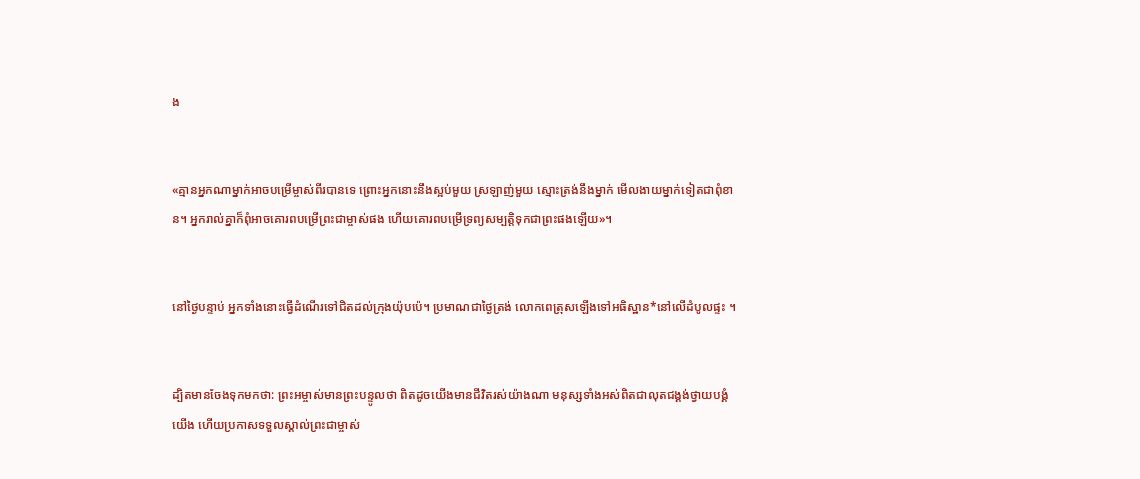ង


«គ្មានអ្នកណាម្នាក់អាចបម្រើម្ចាស់ពីរបានទេ ព្រោះអ្នកនោះនឹងស្អប់មួយ ស្រឡាញ់មួយ ស្មោះត្រង់នឹងម្នាក់ មើល‌ងាយម្នាក់ទៀតជាពុំ‌ខាន។ អ្នករាល់គ្នាក៏ពុំអាចគោរពបម្រើព្រះ‌ជាម្ចាស់ផង ហើយគោរពបម្រើទ្រព្យសម្បត្តិទុកជាព្រះផងឡើយ»។


នៅថ្ងៃបន្ទាប់ អ្នកទាំងនោះធ្វើដំណើរទៅជិតដល់ក្រុងយ៉ុប‌ប៉េ។ ប្រមាណជាថ្ងៃត្រង់ លោកពេត្រុសឡើងទៅអធិស្ឋាន*នៅលើដំបូលផ្ទះ ។


ដ្បិតមានចែងទុកមកថា: ព្រះ‌អម្ចាស់មានព្រះ‌បន្ទូលថា ពិតដូចយើងមានជីវិតរស់យ៉ាងណា មនុស្សទាំងអស់ពិតជាលុតជង្គង់ថ្វាយ‌បង្គំយើង ហើយប្រកាសទទួលស្គាល់ព្រះ‌ជា‌ម្ចាស់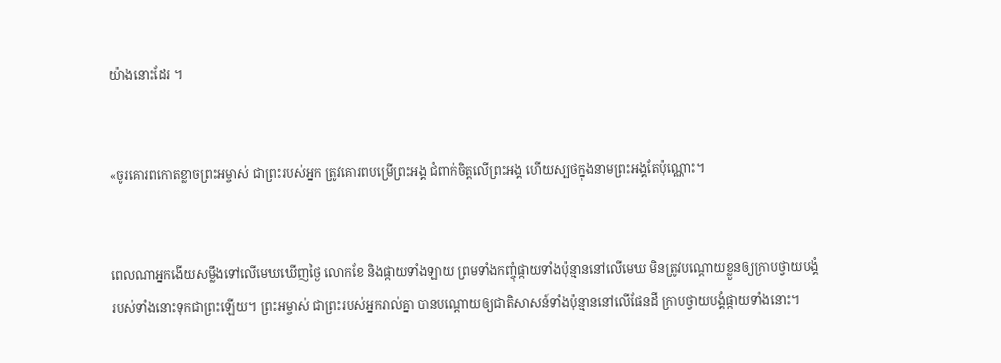យ៉ាងនោះដែរ ។


«ចូរគោរពកោតខ្លាចព្រះ‌អម្ចាស់ ជាព្រះរបស់អ្នក ត្រូវគោរពបម្រើព្រះអង្គ ជំពាក់ចិត្តលើព្រះអង្គ ហើយស្បថក្នុងនាមព្រះអង្គតែប៉ុណ្ណោះ។


ពេលណាអ្នកងើយសម្លឹងទៅលើមេឃឃើញថ្ងៃ លោកខែ និងផ្កាយទាំង‌ឡាយ ព្រមទាំងកញ្ចុំផ្កាយទាំងប៉ុន្មាននៅលើមេឃ មិនត្រូវបណ្ដោយខ្លួនឲ្យក្រាបថ្វាយ‌បង្គំរបស់ទាំងនោះទុកជាព្រះឡើយ។ ព្រះ‌អម្ចាស់ ជាព្រះរបស់អ្នករាល់គ្នា បានបណ្ដោយឲ្យជាតិសាសន៍ទាំងប៉ុន្មាននៅលើផែនដី ក្រាបថ្វាយ‌បង្គំផ្កាយទាំងនោះ។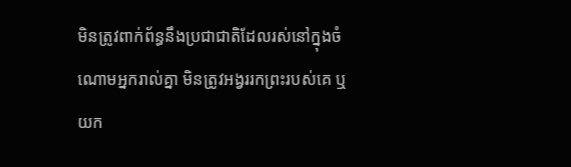មិនត្រូវពាក់‌ព័ន្ធនឹងប្រជា‌ជាតិដែលរស់នៅក្នុងចំណោមអ្នករាល់គ្នា មិនត្រូវអង្វររកព្រះរបស់គេ ឬយក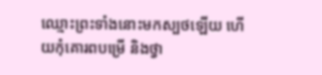ឈ្មោះព្រះទាំងនោះមកស្បថឡើយ ហើយកុំគោរពបម្រើ និងថ្វា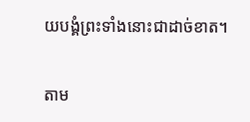យ‌បង្គំព្រះទាំងនោះជាដាច់ខាត។


តាម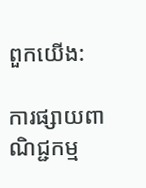ពួកយើង:

ការផ្សាយពាណិជ្ជកម្ម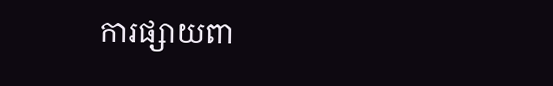ការផ្សាយពា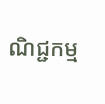ណិជ្ជកម្ម